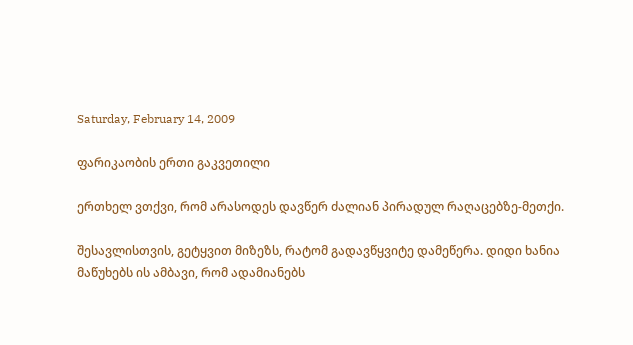Saturday, February 14, 2009

ფარიკაობის ერთი გაკვეთილი

ერთხელ ვთქვი, რომ არასოდეს დავწერ ძალიან პირადულ რაღაცებზე-მეთქი.

შესავლისთვის, გეტყვით მიზეზს, რატომ გადავწყვიტე დამეწერა. დიდი ხანია მაწუხებს ის ამბავი, რომ ადამიანებს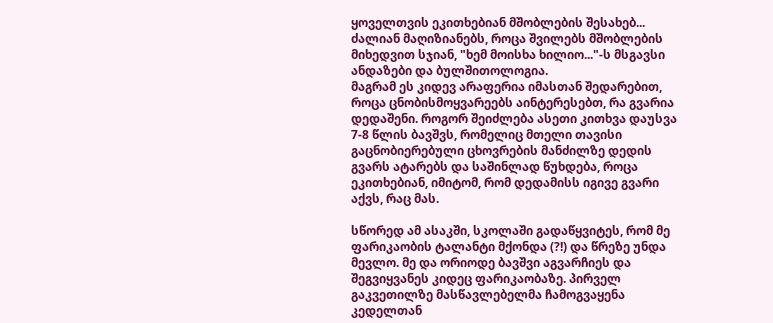ყოველთვის ეკითხებიან მშობლების შესახებ... ძალიან მაღიზიანებს, როცა შვილებს მშობლების მიხედვით სჯიან, "ხემ მოისხა ხილიო..."-ს მსგავსი ანდაზები და ბულშითოლოგია.
მაგრამ ეს კიდევ არაფერია იმასთან შედარებით, როცა ცნობისმოყვარეებს აინტერესებთ, რა გვარია დედაშენი. როგორ შეიძლება ასეთი კითხვა დაუსვა 7-8 წლის ბავშვს, რომელიც მთელი თავისი გაცნობიერებული ცხოვრების მანძილზე დედის გვარს ატარებს და საშინლად წუხდება, როცა ეკითხებიან, იმიტომ, რომ დედამისს იგივე გვარი აქვს, რაც მას.

სწორედ ამ ასაკში, სკოლაში გადაწყვიტეს, რომ მე ფარიკაობის ტალანტი მქონდა (?!) და წრეზე უნდა მევლო. მე და ორიოდე ბავშვი აგვარჩიეს და შეგვიყვანეს კიდეც ფარიკაობაზე. პირველ გაკვეთილზე მასწავლებელმა ჩამოგვაყენა კედელთან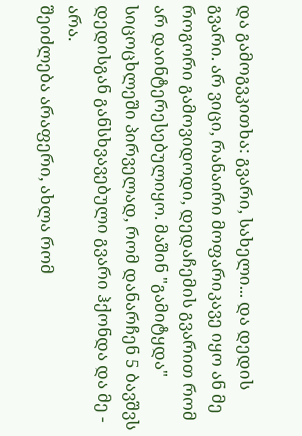და გამოგვკითხა: გვარი, სახელი... და დედის გვარი. არ ვიცი, რანაირი მოფარიკავე იყო ან მე როგორი გამოვიდოდი, დედაჩემის გვარით რომ არ დაინტერესებულიყო. მაშინ "გამიტყდა" სიცოცხლეში პირველად, რომ დანარჩენ 5 ბავშვს დედისგან განსხვავებული გვარი ჰქონდა და მე - არა.
შეიძლება არაფერი, ახლა რომ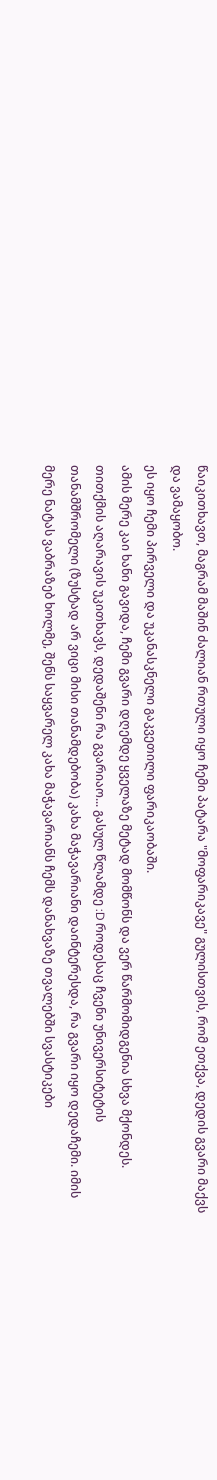წაიკითხავთ, მაგრამ მაშინ ძალიან რთული იყო ჩემი პატარა "მოფარიკავე" გულისთვის, რომ ეთქვა, დედის გვარი მაქვს და ვამაყობო.
ეს იყო ჩემი პირველი და უკანასკნელი გაკვეთილი ფარიკაობაში.
ამის მერე კაი ხანი გავიდა, ჩემი გვარი დღემდე ყველაზე მეტად მომწონს და ვერ წარმომიდგენია სხვა მქონდეს. თითქმის აღარავის უკითხავს, დედაშენი რა გვარიაო... გასულ წლამდე :D როდესაც ჩვენი უნივერსიტეტის თანამშრომელი (ზუსტად არ ვიცი მისი თანამდებობა) კახა მაჭავარიანი დაინტერესდა, რა გვარი იყო დედაჩემი. იმის მერე ნატას ვაბრაზებ ხოლმე, შენს საყვარელ კახა მაჭავარიანს ჩემს დანახვაზე თვალებში სვასტიკები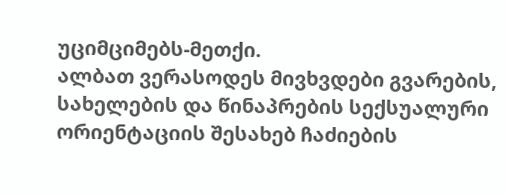უციმციმებს-მეთქი.
ალბათ ვერასოდეს მივხვდები გვარების, სახელების და წინაპრების სექსუალური ორიენტაციის შესახებ ჩაძიების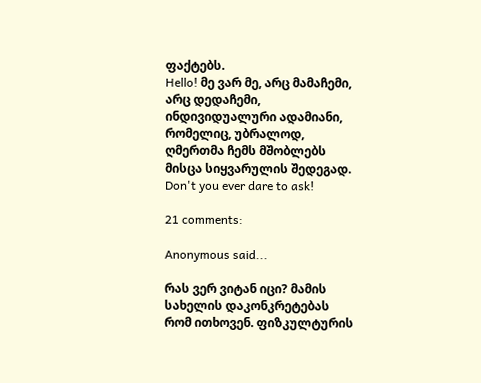ფაქტებს.
Hello! მე ვარ მე, არც მამაჩემი, არც დედაჩემი, ინდივიდუალური ადამიანი, რომელიც, უბრალოდ, ღმერთმა ჩემს მშობლებს მისცა სიყვარულის შედეგად. Don't you ever dare to ask!

21 comments:

Anonymous said...

რას ვერ ვიტან იცი? მამის სახელის დაკონკრეტებას რომ ითხოვენ. ფიზკულტურის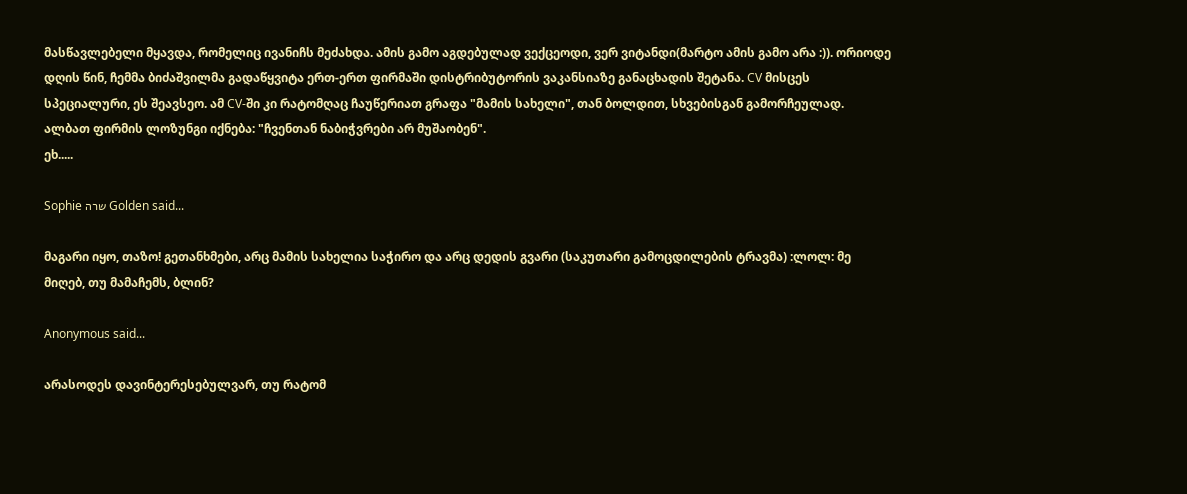მასწავლებელი მყავდა, რომელიც ივანიჩს მეძახდა. ამის გამო აგდებულად ვექცეოდი, ვერ ვიტანდი(მარტო ამის გამო არა :)). ორიოდე დღის წინ, ჩემმა ბიძაშვილმა გადაწყვიტა ერთ-ერთ ფირმაში დისტრიბუტორის ვაკანსიაზე განაცხადის შეტანა. CV მისცეს სპეციალური, ეს შეავსეო. ამ CV-ში კი რატომღაც ჩაუწერიათ გრაფა "მამის სახელი", თან ბოლდით, სხვებისგან გამორჩეულად.
ალბათ ფირმის ლოზუნგი იქნება: "ჩვენთან ნაბიჭვრები არ მუშაობენ".
ეხ.....

Sophie שרה Golden said...

მაგარი იყო, თაზო! გეთანხმები, არც მამის სახელია საჭირო და არც დედის გვარი (საკუთარი გამოცდილების ტრავმა) :ლოლ: მე მიღებ, თუ მამაჩემს, ბლინ?

Anonymous said...

არასოდეს დავინტერესებულვარ, თუ რატომ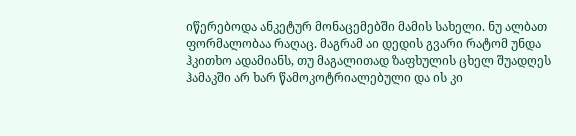იწერებოდა ანკეტურ მონაცემებში მამის სახელი. ნუ ალბათ ფორმალობაა რაღაც. მაგრამ აი დედის გვარი რატომ უნდა ჰკითხო ადამიანს, თუ მაგალითად ზაფხულის ცხელ შუადღეს ჰამაკში არ ხარ წამოკოტრიალებული და ის კი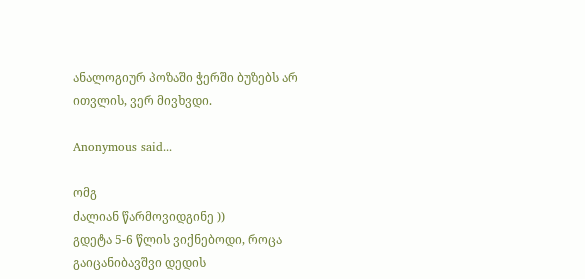ანალოგიურ პოზაში ჭერში ბუზებს არ ითვლის, ვერ მივხვდი.

Anonymous said...

ომგ
ძალიან წარმოვიდგინე ))
გდეტა 5-6 წლის ვიქნებოდი, როცა გაიცანიბავშვი დედის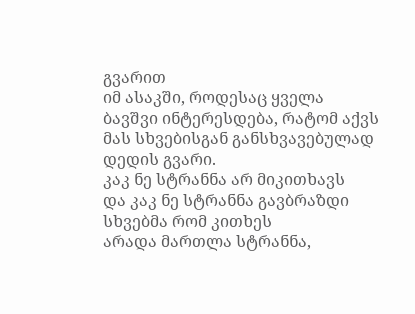გვარით
იმ ასაკში, როდესაც ყველა ბავშვი ინტერესდება, რატომ აქვს მას სხვებისგან განსხვავებულად დედის გვარი.
კაკ ნე სტრანნა არ მიკითხავს
და კაკ ნე სტრანნა გავბრაზდი სხვებმა რომ კითხეს
არადა მართლა სტრანნა,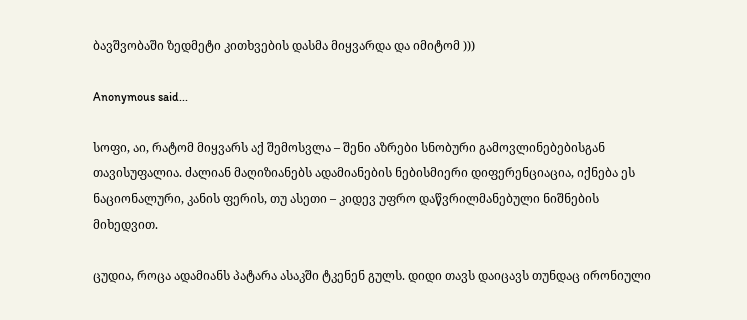ბავშვობაში ზედმეტი კითხვების დასმა მიყვარდა და იმიტომ )))

Anonymous said...

სოფი, აი, რატომ მიყვარს აქ შემოსვლა – შენი აზრები სნობური გამოვლინებებისგან თავისუფალია. ძალიან მაღიზიანებს ადამიანების ნებისმიერი დიფერენციაცია, იქნება ეს ნაციონალური, კანის ფერის, თუ ასეთი – კიდევ უფრო დაწვრილმანებული ნიშნების მიხედვით.

ცუდია, როცა ადამიანს პატარა ასაკში ტკენენ გულს. დიდი თავს დაიცავს თუნდაც ირონიული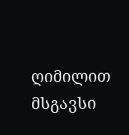ღიმილით მსგავსი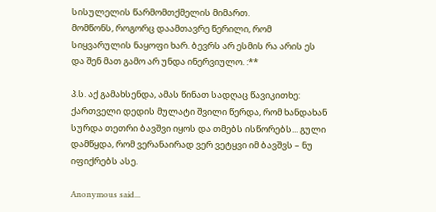სისულელის წარმომთქმელის მიმართ.
მომწონს, როგორც დაამთავრე წერილი, რომ სიყვარულის ნაყოფი ხარ. ბევრს არ ესმის რა არის ეს და შენ მათ გამო არ უნდა ინერვიულო. :**

პ.ს. აქ გამახსენდა, ამას წინათ სადღაც წავიკითხე: ქართველი დედის მულატი შვილი წერდა, რომ ხანდახან სურდა თეთრი ბავშვი იყოს და თმებს ისწორებს... გული დამწყდა, რომ ვერანაირად ვერ ვეტყვი იმ ბავშვს – ნუ იფიქრებს ასე.

Anonymous said...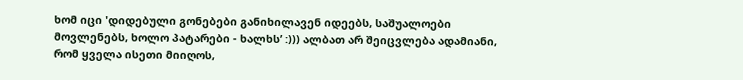ხომ იცი 'დიდებული გონებები განიხილავენ იდეებს, საშუალოები მოვლენებს, ხოლო პატარები - ხალხს’ :))) ალბათ არ შეიცვლება ადამიანი, რომ ყველა ისეთი მიიღოს,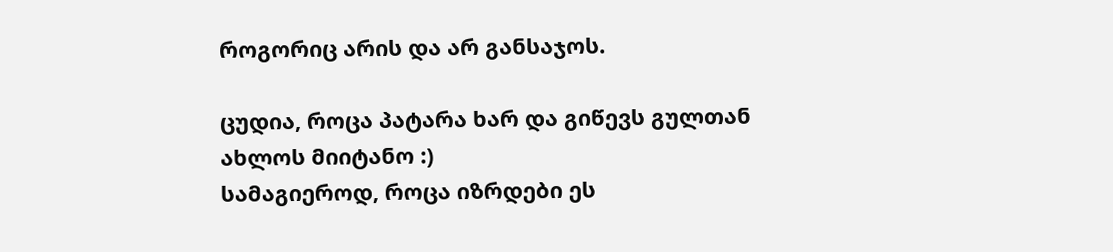როგორიც არის და არ განსაჯოს.

ცუდია, როცა პატარა ხარ და გიწევს გულთან ახლოს მიიტანო :)
სამაგიეროდ, როცა იზრდები ეს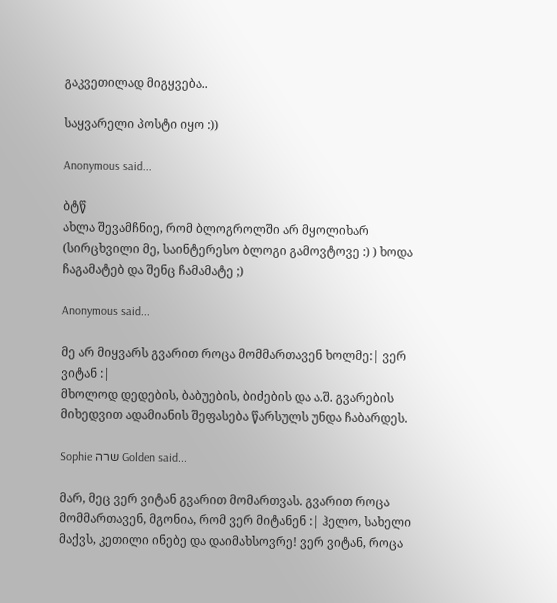გაკვეთილად მიგყვება..

საყვარელი პოსტი იყო :))

Anonymous said...

ბტწ
ახლა შევამჩნიე, რომ ბლოგროლში არ მყოლიხარ (სირცხვილი მე, საინტერესო ბლოგი გამოვტოვე :) ) ხოდა ჩაგამატებ და შენც ჩამამატე ;)

Anonymous said...

მე არ მიყვარს გვარით როცა მომმართავენ ხოლმე:| ვერ ვიტან :|
მხოლოდ დედების, ბაბუების, ბიძების და ა.შ. გვარების მიხედვით ადამიანის შეფასება წარსულს უნდა ჩაბარდეს.

Sophie שרה Golden said...

მარ, მეც ვერ ვიტან გვარით მომართვას. გვარით როცა მომმართავენ, მგონია, რომ ვერ მიტანენ :| ჰელო, სახელი მაქვს, კეთილი ინებე და დაიმახსოვრე! ვერ ვიტან, როცა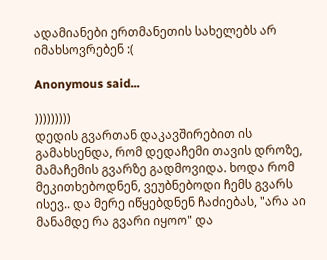ადამიანები ერთმანეთის სახელებს არ იმახსოვრებენ :(

Anonymous said...

)))))))))
დედის გვართან დაკავშირებით ის გამახსენდა, რომ დედაჩემი თავის დროზე, მამაჩემის გვარზე გადმოვიდა. ხოდა რომ მეკითხებოდნენ, ვეუბნებოდი ჩემს გვარს ისევ.. და მერე იწყებდნენ ჩაძიებას, "არა აი მანამდე რა გვარი იყოო" და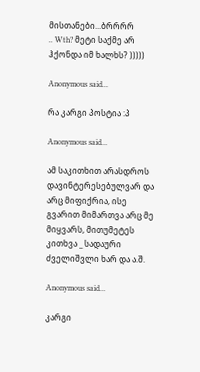მისთანები...ბრრრრ
.. Wth? მეტი საქმე არ ჰქონდა იმ ხალხს? )))))

Anonymous said...

რა კარგი პოსტია :პ

Anonymous said...

ამ საკითხით არასდროს დავინტერესებულვარ და არც მიფიქრია, ისე გვარით მიმართვა არც მე მიყვარს, მითუმეტეს კითხვა _ სადაური ძველიშვლი ხარ და ა.შ.

Anonymous said...

კარგი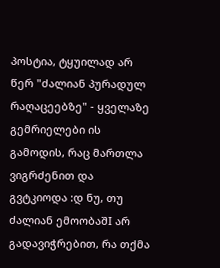პოსტია, ტყუილად არ წერ "ძალიან პურადულ რაღაცეებზე" - ყველაზე გემრიელები ის გამოდის, რაც მართლა ვიგრძენით და გვტკიოდა :დ ნუ, თუ ძალიან ემოობაშI არ გადავიჭრებით, რა თქმა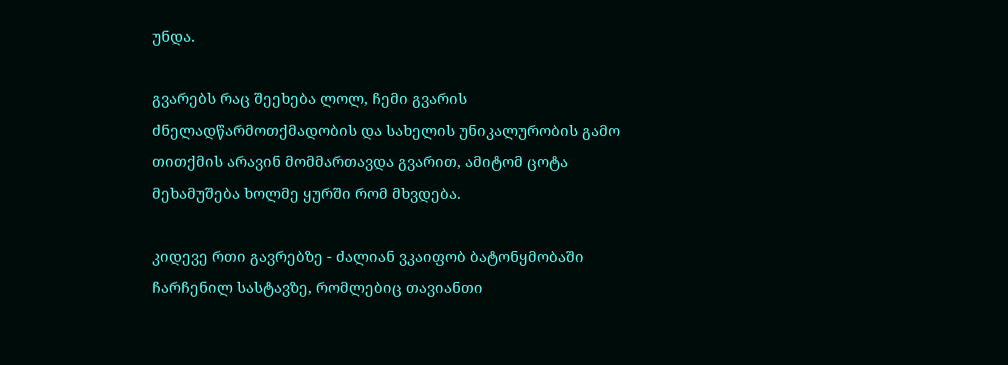უნდა.

გვარებს რაც შეეხება ლოლ, ჩემი გვარის ძნელადწარმოთქმადობის და სახელის უნიკალურობის გამო თითქმის არავინ მომმართავდა გვარით, ამიტომ ცოტა მეხამუშება ხოლმე ყურში რომ მხვდება.

კიდევე რთი გავრებზე - ძალიან ვკაიფობ ბატონყმობაში ჩარჩენილ სასტავზე, რომლებიც თავიანთი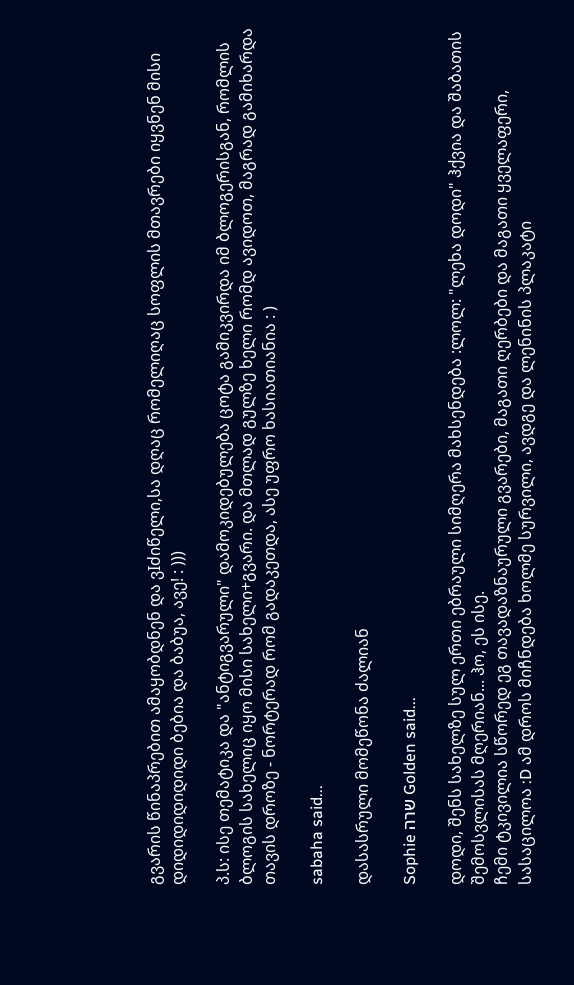გვარის წინაპრებით ამაყობდნენ და ვIძიწელი,სა დღაც რომელიღაც სოფლის მთავრები იყვნენ მისი დიდიდიდიდიდი ბებია და ბაბუა, ავე! : )))

პ.ს: ისე თემატიკა და "ანტიგვარული" დამოკიდებულება ცოტა გამიკვირდა იმ ბლოგერისგან, რომლის ბლოგის სახელიც იყო მისი სახელი+გვარი. და მთლად გულზე ხელი რომდ ავიდოთ, მაგრად გამიხარდა თავის დროზე - ნორტერად რომ გადაკეთდა, ასე უფრო ხასიათიანია : )

sabaha said...

დასასრული მომეწონა ძალიან

Sophie שרה Golden said...

დოდი, შენს სახელზე სულ ერთი ებრაული სიმღერა მახსენდება :ლოლ: "ლეხა დოდი" ჰქვია და შაბათის შემოსვლისას მღერიან... ჰო, ეს ისე.
ჩემი ტკივილია სწორედ ეგ თავადაზნაურული გვარები, მაგათი ღერბები და მაგათი ყველაფერი, სასაცილოა :D ამ დროს მიჩნდება ხოლმე სურვილი, ავდგე და ლენინის პლაკატი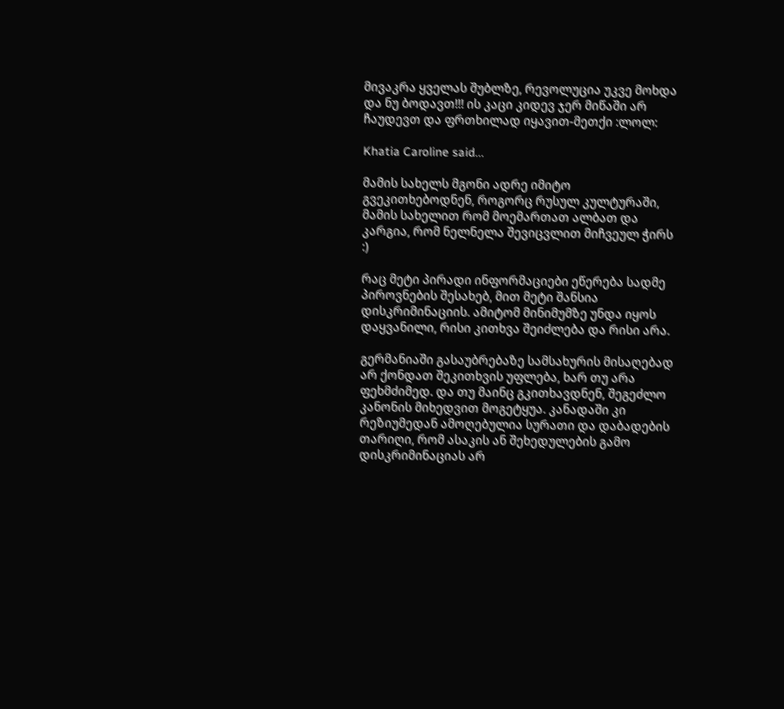მივაკრა ყველას შუბლზე, რევოლუცია უკვე მოხდა და ნუ ბოდავთ!!! ის კაცი კიდევ ჯერ მიწაში არ ჩაუდევთ და ფრთხილად იყავით-მეთქი :ლოლ:

Khatia Caroline said...

მამის სახელს მგონი ადრე იმიტო გვეკითხებოდნენ, როგორც რუსულ კულტურაში, მამის სახელით რომ მოემართათ ალბათ და კარგია, რომ ნელნელა შევიცვლით მიჩვეულ ჭირს :)

რაც მეტი პირადი ინფორმაციები ეწერება სადმე პიროვნების შესახებ, მით მეტი შანსია დისკრიმინაციის. ამიტომ მინიმუმზე უნდა იყოს დაყვანილი, რისი კითხვა შეიძლება და რისი არა.

გერმანიაში გასაუბრებაზე სამსახურის მისაღებად არ ქონდათ შეკითხვის უფლება, ხარ თუ არა ფეხმძიმედ. და თუ მაინც გკითხავდნენ, შეგეძლო კანონის მიხედვით მოგეტყუა. კანადაში კი რეზიუმედან ამოღებულია სურათი და დაბადების თარიღი, რომ ასაკის ან შეხედულების გამო დისკრიმინაციას არ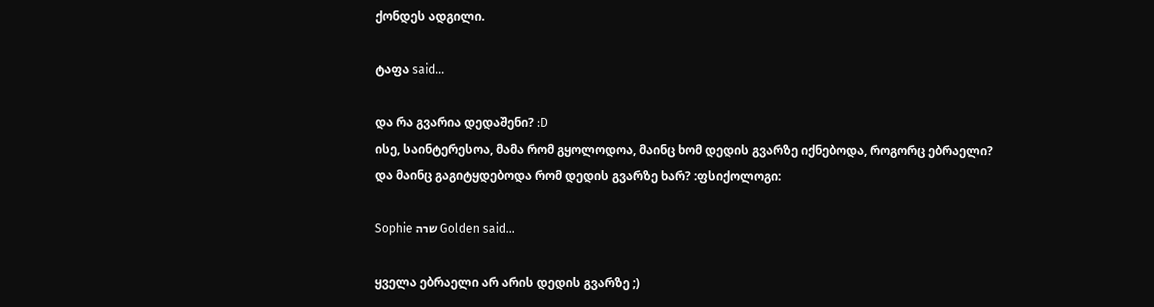ქონდეს ადგილი.

ტაფა said...

და რა გვარია დედაშენი? :D
ისე, საინტერესოა, მამა რომ გყოლოდოა, მაინც ხომ დედის გვარზე იქნებოდა, როგორც ებრაელი?
და მაინც გაგიტყდებოდა რომ დედის გვარზე ხარ? :ფსიქოლოგი:

Sophie שרה Golden said...

ყველა ებრაელი არ არის დედის გვარზე ;)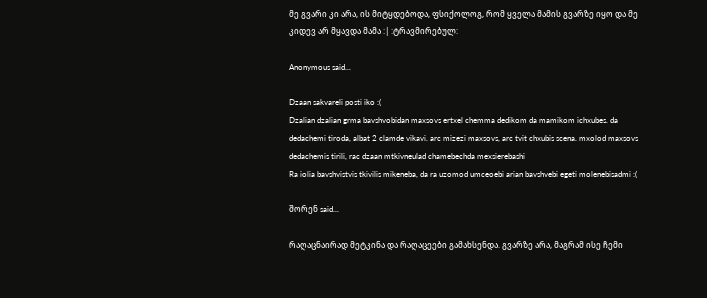მე გვარი კი არა, ის მიტყდებოდა, ფსიქოლოგ, რომ ყველა მამის გვარზე იყო და მე კიდევ არ მყავდა მამა :| :ტრავმირებულ:

Anonymous said...

Dzaan sakvareli posti iko :(
Dzalian dzalian grma bavshvobidan maxsovs ertxel chemma dedikom da mamikom ichxubes. da dedachemi tiroda, albat 2 clamde vikavi. arc mizezi maxsovs, arc tvit chxubis scena. mxolod maxsovs dedachemis tirili, rac dzaan mtkivneulad chamebechda mexsierebashi
Ra iolia bavshvistvis tkivilis mikeneba, da ra uzomod umceoebi arian bavshvebi egeti molenebisadmi :(

შორენ said...

რაღაცნაირად მეტკინა და რაღაცეები გამახსენდა. გვარზე არა, მაგრამ ისე ჩემი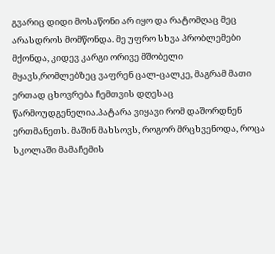გვარიც დიდი მოსაწონი არ იყო და რატომღაც მეც არასდროს მომწონდა. მე უფრო სხვა პრობლემები მქონდა, კიდევ კარგი ორივე მშობელი მყავს,რომლებზეც ვაფრენ ცალ-ცალკე, მაგრამ მათი ერთად ცხოვრება ჩემთვის დღესაც წარმოუდგენელია.პატარა ვიყავი რომ დაშორდნენ ერთმანეთს. მაშინ მახსოვს, როგორ მრცხვენოდა, როცა სკოლაში მამაჩემის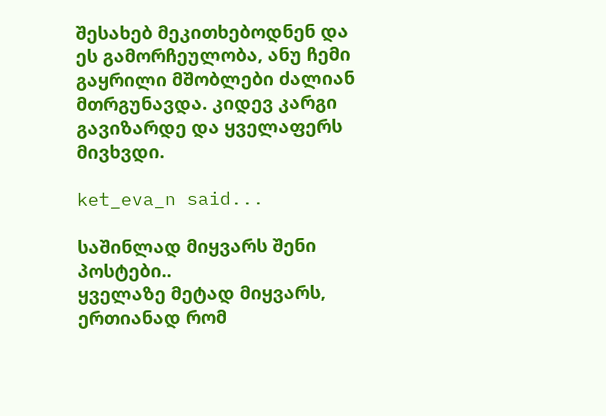შესახებ მეკითხებოდნენ და ეს გამორჩეულობა, ანუ ჩემი გაყრილი მშობლები ძალიან მთრგუნავდა. კიდევ კარგი გავიზარდე და ყველაფერს მივხვდი.

ket_eva_n said...

საშინლად მიყვარს შენი პოსტები..
ყველაზე მეტად მიყვარს, ერთიანად რომ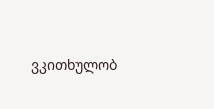ვკითხულობ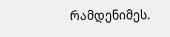რამდენიმეს.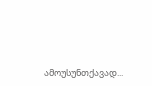ამოუსუნთქავად...